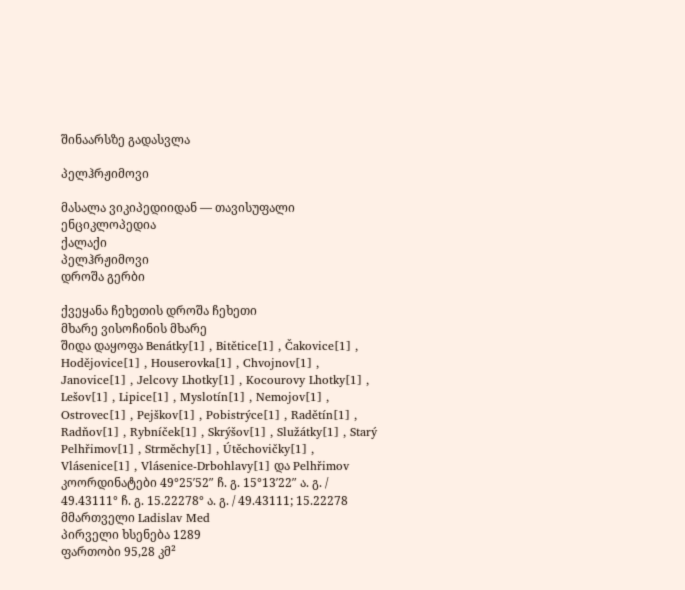შინაარსზე გადასვლა

პელჰრჟიმოვი

მასალა ვიკიპედიიდან — თავისუფალი ენციკლოპედია
ქალაქი
პელჰრჟიმოვი
დროშა გერბი

ქვეყანა ჩეხეთის დროშა ჩეხეთი
მხარე ვისოჩინის მხარე
შიდა დაყოფა Benátky[1] , Bitětice[1] , Čakovice[1] , Hodějovice[1] , Houserovka[1] , Chvojnov[1] , Janovice[1] , Jelcovy Lhotky[1] , Kocourovy Lhotky[1] , Lešov[1] , Lipice[1] , Myslotín[1] , Nemojov[1] , Ostrovec[1] , Pejškov[1] , Pobistrýce[1] , Radětín[1] , Radňov[1] , Rybníček[1] , Skrýšov[1] , Služátky[1] , Starý Pelhřimov[1] , Strměchy[1] , Útěchovičky[1] , Vlásenice[1] , Vlásenice-Drbohlavy[1] და Pelhřimov
კოორდინატები 49°25′52″ ჩ. გ. 15°13′22″ ა. გ. / 49.43111° ჩ. გ. 15.22278° ა. გ. / 49.43111; 15.22278
მმართველი Ladislav Med
პირველი ხსენება 1289
ფართობი 95,28 კმ²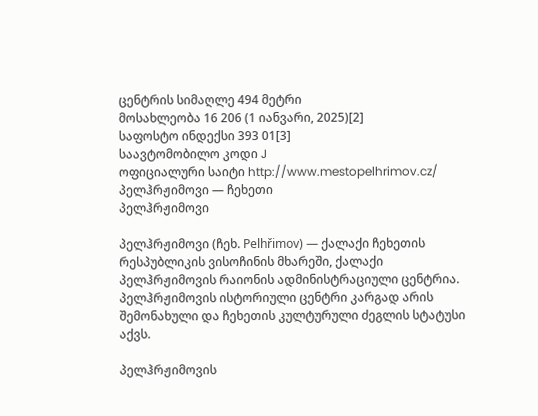ცენტრის სიმაღლე 494 მეტრი
მოსახლეობა 16 206 (1 იანვარი, 2025)[2]
საფოსტო ინდექსი 393 01[3]
საავტომობილო კოდი J
ოფიციალური საიტი http://www.mestopelhrimov.cz/
პელჰრჟიმოვი — ჩეხეთი
პელჰრჟიმოვი

პელჰრჟიმოვი (ჩეხ. Pelhřimov) — ქალაქი ჩეხეთის რესპუბლიკის ვისოჩინის მხარეში, ქალაქი პელჰრჟიმოვის რაიონის ადმინისტრაციული ცენტრია. პელჰრჟიმოვის ისტორიული ცენტრი კარგად არის შემონახული და ჩეხეთის კულტურული ძეგლის სტატუსი აქვს.

პელჰრჟიმოვის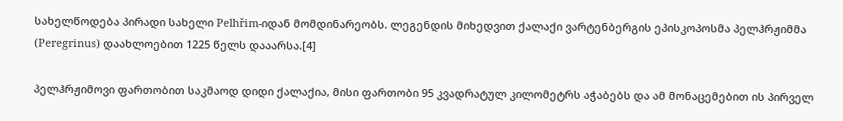სახელწოდება პირადი სახელი Pelhřim-იდან მომდინარეობს. ლეგენდის მიხედვით ქალაქი ვარტენბერგის ეპისკოპოსმა პელჰრჟიმმა (Peregrinus) დაახლოებით 1225 წელს დააარსა.[4]

პელჰრჟიმოვი ფართობით საკმაოდ დიდი ქალაქია, მისი ფართობი 95 კვადრატულ კილომეტრს აჭაბებს და ამ მონაცემებით ის პირველ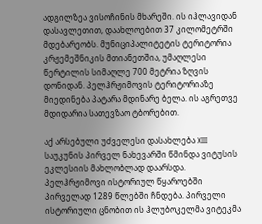ადგილზეა ვისოჩინის მხარეში. ის იჰლავიდან დასავლეთით, დაახლოებით 37 კილომეტრში მდებარეობს. მუნიციპალიტეტის ტერიტორია კრჟემეშნიკის მთიანეთშია, უმაღლესი წერტილის სიმაღლე 700 მეტრია ზღვის დონიდან. პელჰრჟიმოვის ტერიტორიაზე მიედინება პატარა მდინარე ბელა. ის აგრეთვე მდიდარია სათევზაო ტბორებით.

აქ არსებული უძველესი დასახლება XIII საუკუნის პირველ ნახევარში წმინდა ვიტუსის ეკლესიის მახლობლად დაარსდა. პელჰრჟიმოვი ისტორიულ წყაროებში პირველად 1289 წლებში ჩნდება. პირველი ისტორიული ცნობით ის ჰლუბოკელმა ვიტეკმა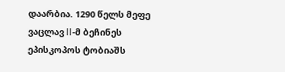დაარბია. 1290 წელს მეფე ვაცლავ II-მ ბეჩინეს ეპისკოპოს ტობიაშს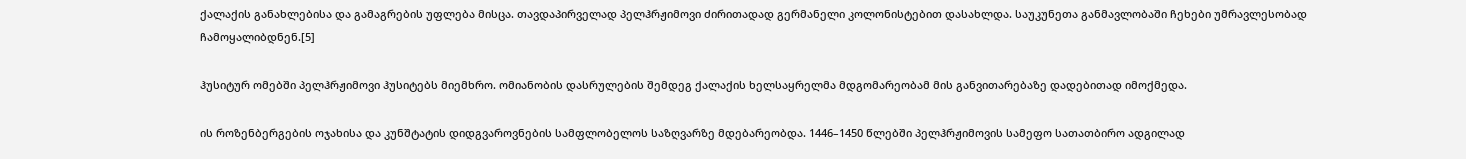ქალაქის განახლებისა და გამაგრების უფლება მისცა. თავდაპირველად პელჰრჟიმოვი ძირითადად გერმანელი კოლონისტებით დასახლდა. საუკუნეთა განმავლობაში ჩეხები უმრავლესობად ჩამოყალიბდნენ.[5]

ჰუსიტურ ომებში პელჰრჟიმოვი ჰუსიტებს მიემხრო. ომიანობის დასრულების შემდეგ ქალაქის ხელსაყრელმა მდგომარეობამ მის განვითარებაზე დადებითად იმოქმედა.

ის როზენბერგების ოჯახისა და კუნშტატის დიდგვაროვნების სამფლობელოს საზღვარზე მდებარეობდა. 1446–1450 წლებში პელჰრჟიმოვის სამეფო სათათბირო ადგილად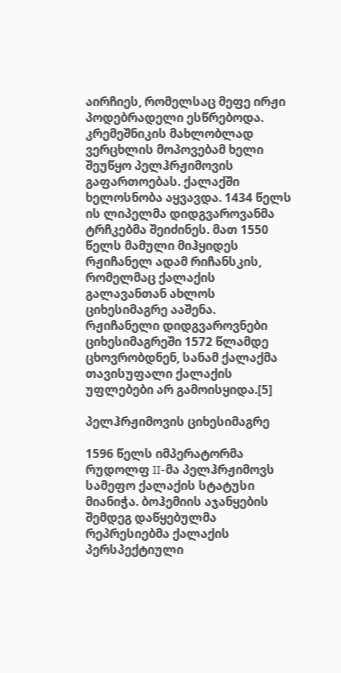აირჩიეს, რომელსაც მეფე ირჟი პოდებრადელი ესწრებოდა. კრემეშნიკის მახლობლად ვერცხლის მოპოვებამ ხელი შეუწყო პელჰრჟიმოვის გაფართოებას. ქალაქში ხელოსნობა აყვავდა. 1434 წელს ის ლიპელმა დიდგვაროვანმა ტრჩკებმა შეიძინეს. მათ 1550 წელს მამული მიჰყიდეს რჟიჩანელ ადამ რიჩანსკის, რომელმაც ქალაქის გალავანთან ახლოს ციხესიმაგრე ააშენა. რჟიჩანელი დიდგვაროვნები ციხესიმაგრეში 1572 წლამდე ცხოვრობდნენ, სანამ ქალაქმა თავისუფალი ქალაქის უფლებები არ გამოისყიდა.[5]

პელჰრჟიმოვის ციხესიმაგრე

1596 წელს იმპერატორმა რუდოლფ II-მა პელჰრჟიმოვს სამეფო ქალაქის სტატუსი მიანიჭა. ბოჰემიის აჯანყების შემდეგ დაწყებულმა რეპრესიებმა ქალაქის პერსპექტიული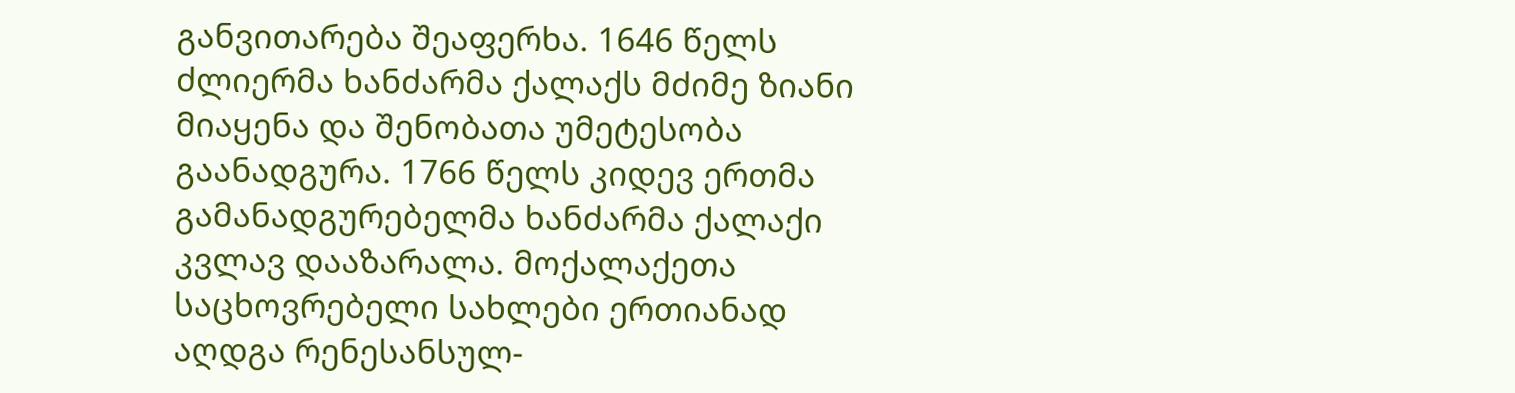განვითარება შეაფერხა. 1646 წელს ძლიერმა ხანძარმა ქალაქს მძიმე ზიანი მიაყენა და შენობათა უმეტესობა გაანადგურა. 1766 წელს კიდევ ერთმა გამანადგურებელმა ხანძარმა ქალაქი კვლავ დააზარალა. მოქალაქეთა საცხოვრებელი სახლები ერთიანად აღდგა რენესანსულ-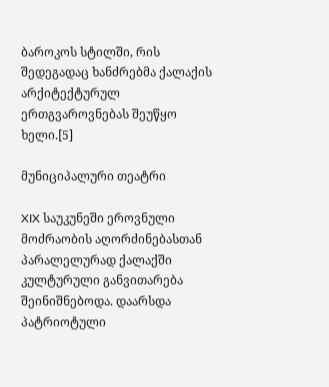ბაროკოს სტილში, რის შედეგადაც ხანძრებმა ქალაქის არქიტექტურულ ერთგვაროვნებას შეუწყო ხელი.[5]

მუნიციპალური თეატრი

XIX საუკუნეში ეროვნული მოძრაობის აღორძინებასთან პარალელურად ქალაქში კულტურული განვითარება შეინიშნებოდა. დაარსდა პატრიოტული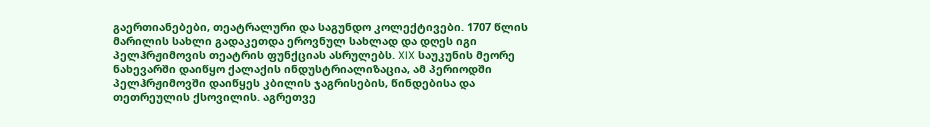გაერთიანებები, თეატრალური და საგუნდო კოლექტივები. 1707 წლის მარილის სახლი გადაკეთდა ეროვნულ სახლად და დღეს იგი პელჰრჟიმოვის თეატრის ფუნქციას ასრულებს. XIX საუკუნის მეორე ნახევარში დაიწყო ქალაქის ინდუსტრიალიზაცია, ამ პერიოდში პელჰრჟიმოვში დაიწყეს კბილის ჯაგრისების, წინდებისა და თეთრეულის ქსოვილის. აგრეთვე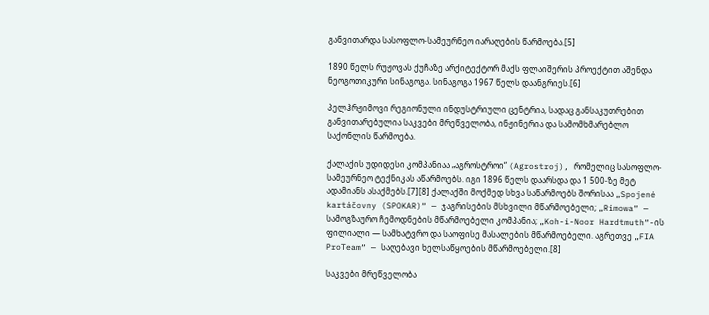განვითარდა სასოფლო-სამეურნეო იარაღების წარმოება.[5]

1890 წელს რუჟოვას ქუჩაზე არქიტექტორ მაქს ფლაიშერის პროექტით აშენდა ნეოგოთიკური სინაგოგა. სინაგოგა 1967 წელს დაანგრიეს.[6]

პელჰრჟიმოვი რეგიონული ინდუსტრიული ცენტრია, სადაც განსაკუთრებით განვითარებულია საკვები მრეწველობა, ინჟინერია და სამომხმარებლო საქონლის წარმოება.

ქალაქის უდიდესი კომპანიაა „აგროსტროი“ (Agrostroj), რომელიც სასოფლო-სამეურნეო ტექნიკას აწარმოებს. იგი 1896 წელს დაარსდა და 1 500-ზე მეტ ადამიანს ასაქმებს.[7][8] ქალაქში მოქმედ სხვა საწარმოებს შორისაა „Spojené kartáčovny (SPOKAR)“ — ჯაგრისების მსხვილი მწარმოებელი; „Rimowa“ — სამოგზაურო ჩემოდნების მწარმოებელი კომპანია; „Koh-i-Noor Hardtmuth“-ის ფილიალი — სამხატვრო და საოფისე მასალების მწარმოებელი. აგრეთვე „FIA ProTeam“ — საღებავი ხელსაწყოების მწარმოებელი.[8]

საკვები მრეწველობა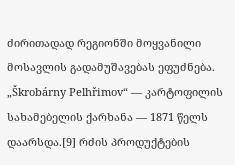ძირითადად რეგიონში მოყვანილი მოსავლის გადამუშავებას ეფუძნება. „Škrobárny Pelhřimov“ — კარტოფილის სახამებელის ქარხანა — 1871 წელს დაარსდა.[9] რძის პროდუქტების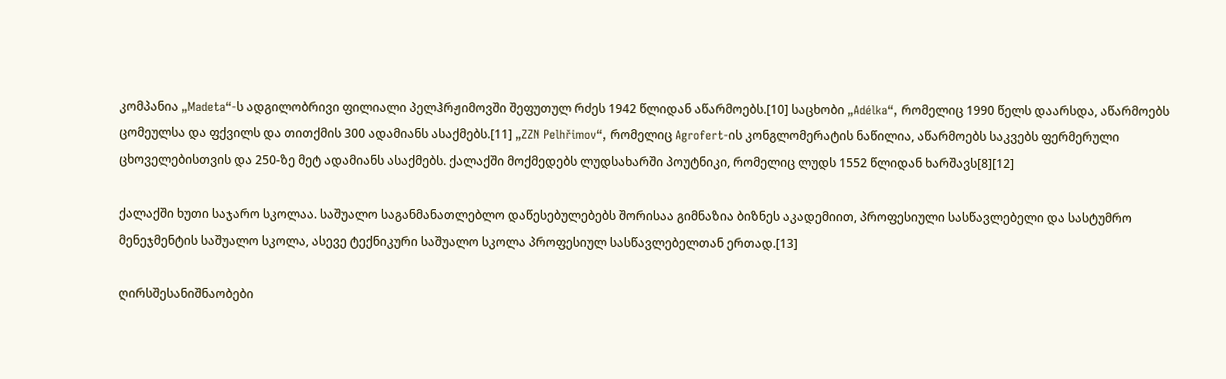კომპანია „Madeta“-ს ადგილობრივი ფილიალი პელჰრჟიმოვში შეფუთულ რძეს 1942 წლიდან აწარმოებს.[10] საცხობი „Adélka“, რომელიც 1990 წელს დაარსდა, აწარმოებს ცომეულსა და ფქვილს და თითქმის 300 ადამიანს ასაქმებს.[11] „ZZN Pelhřimov“, რომელიც Agrofert-ის კონგლომერატის ნაწილია, აწარმოებს საკვებს ფერმერული ცხოველებისთვის და 250-ზე მეტ ადამიანს ასაქმებს. ქალაქში მოქმედებს ლუდსახარში პოუტნიკი, რომელიც ლუდს 1552 წლიდან ხარშავს[8][12]

ქალაქში ხუთი საჯარო სკოლაა. საშუალო საგანმანათლებლო დაწესებულებებს შორისაა გიმნაზია ბიზნეს აკადემიით, პროფესიული სასწავლებელი და სასტუმრო მენეჯმენტის საშუალო სკოლა, ასევე ტექნიკური საშუალო სკოლა პროფესიულ სასწავლებელთან ერთად.[13]

ღირსშესანიშნაობები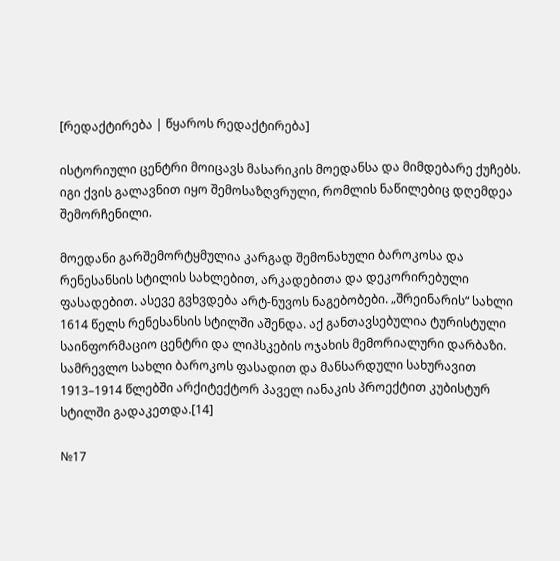[რედაქტირება | წყაროს რედაქტირება]

ისტორიული ცენტრი მოიცავს მასარიკის მოედანსა და მიმდებარე ქუჩებს. იგი ქვის გალავნით იყო შემოსაზღვრული, რომლის ნაწილებიც დღემდეა შემორჩენილი.

მოედანი გარშემორტყმულია კარგად შემონახული ბაროკოსა და რენესანსის სტილის სახლებით, არკადებითა და დეკორირებული ფასადებით. ასევე გვხვდება არტ-ნუვოს ნაგებობები. „შრეინარის“ სახლი 1614 წელს რენესანსის სტილში აშენდა. აქ განთავსებულია ტურისტული საინფორმაციო ცენტრი და ლიპსკების ოჯახის მემორიალური დარბაზი. სამრევლო სახლი ბაროკოს ფასადით და მანსარდული სახურავით 1913–1914 წლებში არქიტექტორ პაველ იანაკის პროექტით კუბისტურ სტილში გადაკეთდა.[14]

№17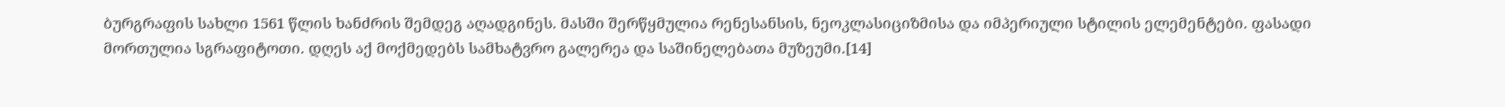ბურგრაფის სახლი 1561 წლის ხანძრის შემდეგ აღადგინეს. მასში შერწყმულია რენესანსის, ნეოკლასიციზმისა და იმპერიული სტილის ელემენტები. ფასადი მორთულია სგრაფიტოთი. დღეს აქ მოქმედებს სამხატვრო გალერეა და საშინელებათა მუზეუმი.[14]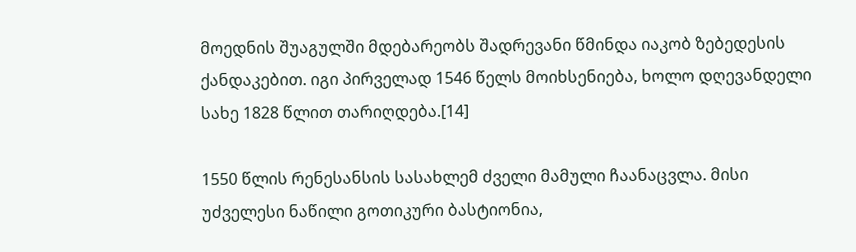მოედნის შუაგულში მდებარეობს შადრევანი წმინდა იაკობ ზებედესის ქანდაკებით. იგი პირველად 1546 წელს მოიხსენიება, ხოლო დღევანდელი სახე 1828 წლით თარიღდება.[14]

1550 წლის რენესანსის სასახლემ ძველი მამული ჩაანაცვლა. მისი უძველესი ნაწილი გოთიკური ბასტიონია,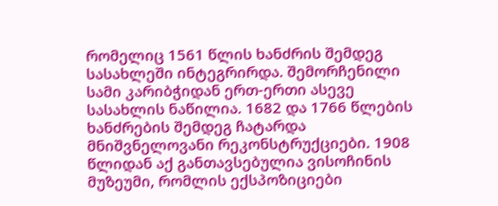რომელიც 1561 წლის ხანძრის შემდეგ სასახლეში ინტეგრირდა. შემორჩენილი სამი კარიბჭიდან ერთ-ერთი ასევე სასახლის ნაწილია. 1682 და 1766 წლების ხანძრების შემდეგ ჩატარდა მნიშვნელოვანი რეკონსტრუქციები. 1908 წლიდან აქ განთავსებულია ვისოჩინის მუზეუმი, რომლის ექსპოზიციები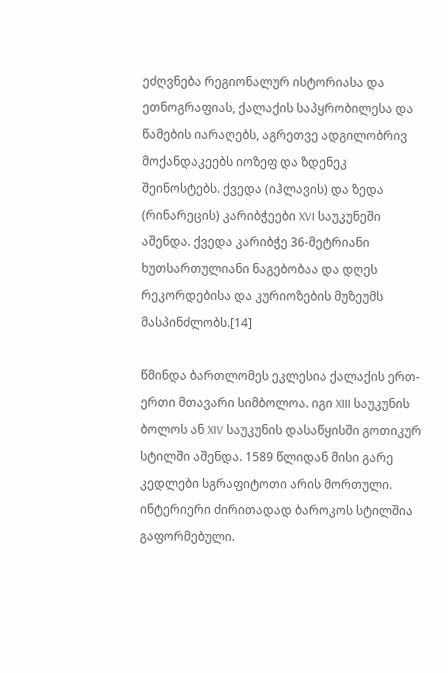ეძღვნება რეგიონალურ ისტორიასა და ეთნოგრაფიას, ქალაქის საპყრობილესა და წამების იარაღებს, აგრეთვე ადგილობრივ მოქანდაკეებს იოზეფ და ზდენეკ შეინოსტებს. ქვედა (იჰლავის) და ზედა (რინარეცის) კარიბჭეები XVI საუკუნეში აშენდა. ქვედა კარიბჭე 36-მეტრიანი ხუთსართულიანი ნაგებობაა და დღეს რეკორდებისა და კურიოზების მუზეუმს მასპინძლობს.[14]

წმინდა ბართლომეს ეკლესია ქალაქის ერთ-ერთი მთავარი სიმბოლოა. იგი XIII საუკუნის ბოლოს ან XIV საუკუნის დასაწყისში გოთიკურ სტილში აშენდა. 1589 წლიდან მისი გარე კედლები სგრაფიტოთი არის მორთული. ინტერიერი ძირითადად ბაროკოს სტილშია გაფორმებული.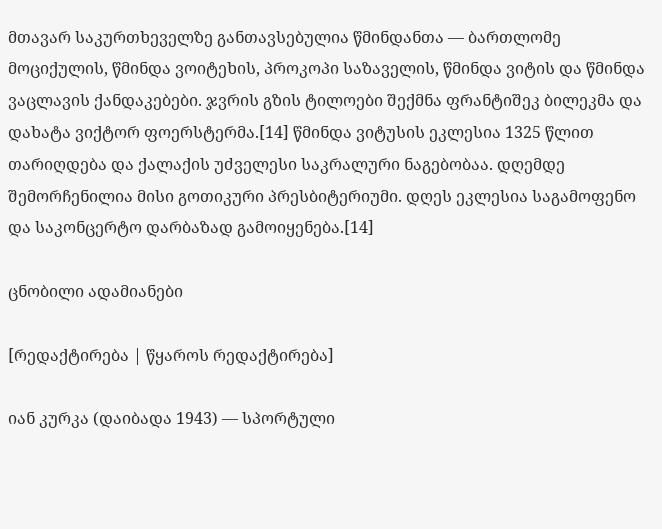მთავარ საკურთხეველზე განთავსებულია წმინდანთა — ბართლომე მოციქულის, წმინდა ვოიტეხის, პროკოპი საზაველის, წმინდა ვიტის და წმინდა ვაცლავის ქანდაკებები. ჯვრის გზის ტილოები შექმნა ფრანტიშეკ ბილეკმა და დახატა ვიქტორ ფოერსტერმა.[14] წმინდა ვიტუსის ეკლესია 1325 წლით თარიღდება და ქალაქის უძველესი საკრალური ნაგებობაა. დღემდე შემორჩენილია მისი გოთიკური პრესბიტერიუმი. დღეს ეკლესია საგამოფენო და საკონცერტო დარბაზად გამოიყენება.[14]

ცნობილი ადამიანები

[რედაქტირება | წყაროს რედაქტირება]

იან კურკა (დაიბადა 1943) — სპორტული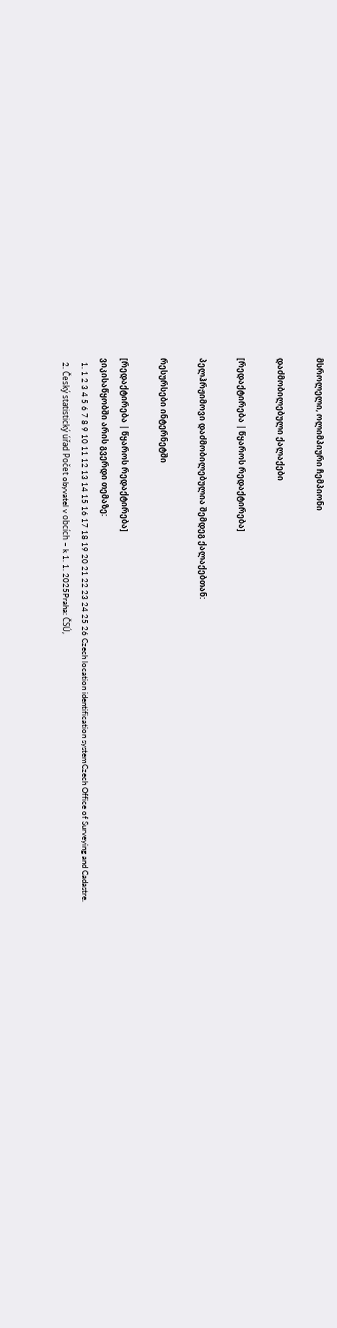მსროლელი, ოლიმპიური ჩემპიონი

დაძმობილებული ქალაქები

[რედაქტირება | წყაროს რედაქტირება]

პელჰრჟიმოვი დაძმობილებულია შემდეგ ქალაქებთან:

რესურსები ინტერნეტში

[რედაქტირება | წყაროს რედაქტირება]
ვიკისაწყობში არის გვერდი თემაზე:
  1. 1 2 3 4 5 6 7 8 9 10 11 12 13 14 15 16 17 18 19 20 21 22 23 24 25 26 Czech location identification systemCzech Office of Surveying and Cadastre.
  2. Český statistický úřad Počet obyvatel v obcích – k 1. 1. 2025Praha: ČSÚ,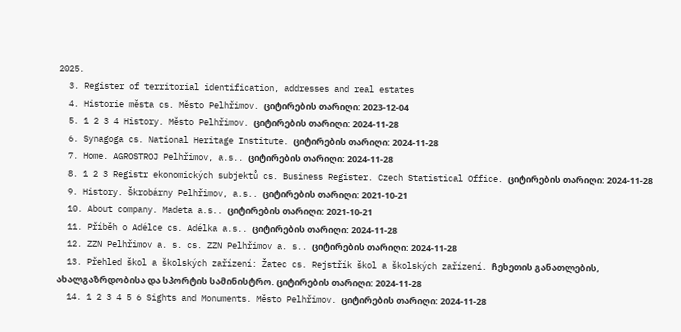2025.
  3. Register of territorial identification, addresses and real estates
  4. Historie města cs. Město Pelhřimov. ციტირების თარიღი: 2023-12-04
  5. 1 2 3 4 History. Město Pelhřimov. ციტირების თარიღი: 2024-11-28
  6. Synagoga cs. National Heritage Institute. ციტირების თარიღი: 2024-11-28
  7. Home. AGROSTROJ Pelhřimov, a.s.. ციტირების თარიღი: 2024-11-28
  8. 1 2 3 Registr ekonomických subjektů cs. Business Register. Czech Statistical Office. ციტირების თარიღი: 2024-11-28
  9. History. Škrobárny Pelhřimov, a.s.. ციტირების თარიღი: 2021-10-21
  10. About company. Madeta a.s.. ციტირების თარიღი: 2021-10-21
  11. Příběh o Adélce cs. Adélka a.s.. ციტირების თარიღი: 2024-11-28
  12. ZZN Pelhřimov a. s. cs. ZZN Pelhřimov a. s.. ციტირების თარიღი: 2024-11-28
  13. Přehled škol a školských zařízení: Žatec cs. Rejstřík škol a školských zařízení. ჩეხეთის განათლების, ახალგაზრდობისა და სპორტის სამინისტრო. ციტირების თარიღი: 2024-11-28
  14. 1 2 3 4 5 6 Sights and Monuments. Město Pelhřimov. ციტირების თარიღი: 2024-11-28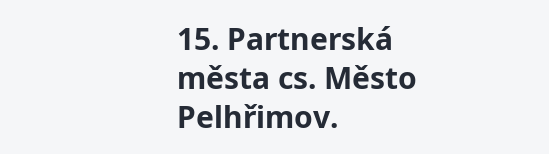15. Partnerská města cs. Město Pelhřimov.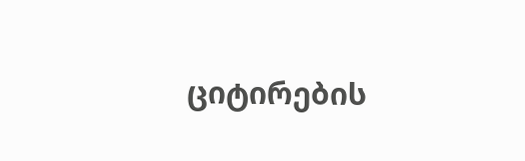ციტირების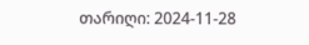თარიღი: 2024-11-28